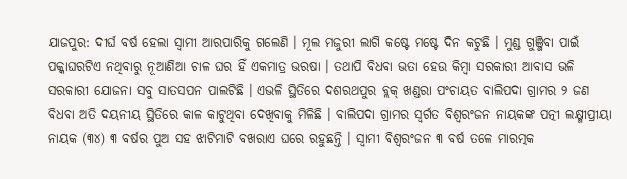ଯାଜପୁର: ଦୀର୍ଘ ବର୍ଷ ହେଲା ସ୍ୱାମୀ ଆରପାରିକୁ ଗଲେଣି । ମୂଲ ମଜୁରୀ ଲାଗି କଷ୍ଟେ ମଷ୍ଟେ ଦିନ କଟୁଛି । ମୁଣ୍ଡ ଗୁଞ୍ଜିବା ପାଇଁ ପକ୍କାଘରଟିଏ ନଥିବାରୁ ନୂଆଣିଆ ଚାଳ ଘର ହିଁ ଏକମାତ୍ର ଭରଷା । ତଥାପି ବିଧବା ଭତା ହେଉ କିମ୍ବା ସରକାରୀ ଆବାସ ଭଳି ସରକାରୀ ଯୋଜନା ସବୁ ସାତସପନ ପାଲଟିଛି । ଏଭଳି ସ୍ଥିତିରେ ଦଶରଥପୁର ବ୍ଲକ୍ ଖଣ୍ଡରା ପଂଚାୟତ ବାଲିପଦା ଗ୍ରାମର ୨ ଜଣ ବିଧବା ଅତି ଦୟନୀୟ ସ୍ଥିତିରେ କାଳ କାଟୁଥିବା ଦେଖିବାକୁ ମିଳିଛି । ବାଲିପଦା ଗ୍ରାମର ସ୍ୱର୍ଗତ ବିଶ୍ୱରଂଜନ ନାୟକଙ୍କ ପତ୍ନୀ ଲକ୍ଷ୍ମୀପ୍ରୀୟା ନାୟକ (୩୪) ୩ ବର୍ଷର ପୁଅ ସହ ଝାଟିମାଟି ବଖରାଏ ଘରେ ରହୁଛନ୍ତି । ସ୍ୱାମୀ ବିଶ୍ୱରଂଜନ ୩ ବର୍ଷ ତଳେ ମାରତ୍ମକ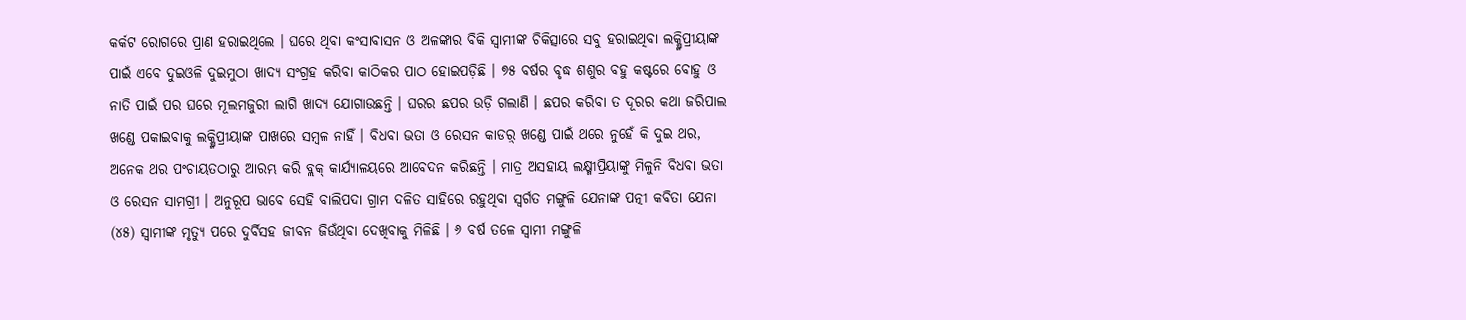କର୍କଟ ରୋଗରେ ପ୍ରାଣ ହରାଇଥିଲେ । ଘରେ ଥିବା କଂସାବାସନ ଓ ଅଳଙ୍କାର ବିକି ସ୍ୱାମୀଙ୍କ ଚିକିତ୍ସାରେ ସବୁ ହରାଇଥିବା ଲକ୍ଷ୍ମିପ୍ରୀୟାଙ୍କ ପାଇଁ ଏବେ ଦୁଇଓଳି ଦୁଇମୁଠା ଖାଦ୍ୟ ସଂଗ୍ରହ କରିବା କାଠିକର ପାଠ ହୋଇପଡ଼ିଛି । ୭୫ ବର୍ଷର ବୃଦ୍ଧ ଶଶୁର ବହୁ କଷ୍ଟରେ ବୋହୁ ଓ ନାତି ପାଇଁ ପର ଘରେ ମୂଲମଜୁରୀ ଲାଗି ଖାଦ୍ୟ ଯୋଗାଉଛନ୍ତି । ଘରର ଛପର ଉଡ଼ି ଗଲାଣି । ଛପର କରିବା ତ ଦୂରର କଥା ଜରିପାଲ ଖଣ୍ଡେ ପକାଇବାକୁ ଲକ୍ଷ୍ମିପ୍ରୀୟାଙ୍କ ପାଖରେ ସମ୍ବଳ ନାହିଁ । ବିଧବା ଭତା ଓ ରେସନ କାଡର଼୍ ଖଣ୍ଡେ ପାଇଁ ଥରେ ନୁହେଁ କି ଦୁଇ ଥର, ଅନେକ ଥର ପଂଚାୟତଠାରୁ ଆରମ୍ଭ କରି ବ୍ଲକ୍ କାର୍ଯ୍ୟାଳୟରେ ଆବେଦନ କରିଛନ୍ତି । ମାତ୍ର ଅସହାୟ ଲକ୍ଷ୍ମୀପ୍ରିୟାଙ୍କୁ ମିଳୁନି ବିଧବା ଭତା ଓ ରେସନ ସାମଗ୍ରୀ । ଅନୁରୂପ ଭାବେ ସେହି ବାଲିପଦା ଗ୍ରାମ ଦଳିତ ସାହିରେ ରହୁଥିବା ସ୍ୱର୍ଗତ ମଙ୍ଗୁଳି ଯେନାଙ୍କ ପତ୍ନୀ କବିତା ଯେନା (୪୫) ସ୍ୱାମୀଙ୍କ ମୃତ୍ୟୁ ପରେ ଦୁର୍ବିସହ ଜୀବନ ଜିଉଁଥିବା ଦେଖିବାକୁ ମିଳିଛି । ୬ ବର୍ଷ ତଳେ ସ୍ୱାମୀ ମଙ୍ଗୁଳି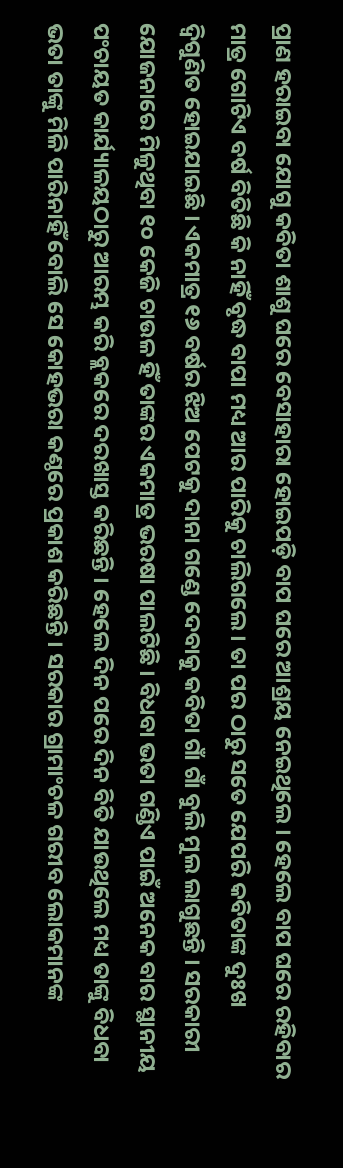ପ୍ରାଣ ହରାଇବା ଯୋଗୁ କବିତା ଶାଶୁ ଘରେ ବେସାହାରା ହୋଇପଡ଼ି ବାପ ଘରେ ଆଶ୍ରୟ ନେଇଥିଲେ । ହେଲେ ବାପ ଘରେ ରହିବାର ମାତ୍ର ଗୋଟିଏ ବର୍ଷ ବିତିଛି କି ନାହିଁ ବୃଦ୍ଧ ବାପା ମଧ୍ୟ ଆର ପାରିକୁ ଚାଲିଗଲେ । ତା ପର ଠାରୁ ସତେ ଯେପରି କବିତାଙ୍କ ଦୁଃଖ ଦ୍ୱିଗୁଣିତ ହୋଇଯାଇଛି । ଏକମାତ୍ର ୧୬ ବର୍ଷର ଝିଅ ପେଟକୁ ଦାନା ଗଣ୍ଡେ ଦେବାକୁ କବିତା ଗାଁ ଗାଁ ବୁଲି ମୁଲ ଲାଗୁଛନ୍ତି । ସରକାରୀ ଯୋଜନାରେ ମିଳୁଥିବା ୧୦ କେଜି ଚାଉଳ ହିଁ ତାଙ୍କର ଏକମାତ୍ର ଭରଷା ପାଲଟିଛି । ବିଧବା ଭତା ଗଣ୍ଡିଏ ପାଇଁ ଅନେକ ବାର ସ୍ଥାନୀୟ ପଂଚାୟତ କାର୍ଯ୍ୟାଳୟଠାରୁ ଆରମ୍ଭ କରି ବ୍ଲକରେ ଦରଖାସ୍ତ କରିଛନ୍ତି । ହେଲେ ଦିନ ପରେ ଦିନ ବିତି ଯାଉଥିଲେ ମଧ୍ୟ ତାଙ୍କୁ ବିଧବା ଭତା ତାଙ୍କୁ ମିଳି ପାରିନାହିଁ ବୋଲି ସେ କୋହଭରା କଣ୍ଠରେ ପ୍ରକାଶ କରିଛନ୍ତି । ସରକାର ଗ୍ରାମାଂଚଳ ଗରୀବ ଲୋକମାନଙ୍କ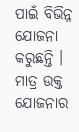ପାଇଁ ବିଭିନ୍ନ ଯୋଜନା କରୁଛନ୍ତି । ମାତ୍ର ଉକ୍ତ ଯୋଜନାର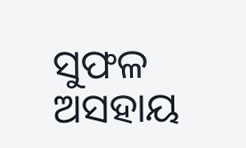ସୁଫଳ ଅସହାୟ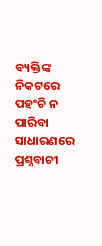ବ୍ୟକ୍ତିଙ୍କ ନିକଟରେ ପହଂଚି ନ ପାରିବା ସାଧାରଣରେ ପ୍ରଶ୍ନବାଚୀ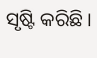ସୃଷ୍ଟି କରିଛି ।